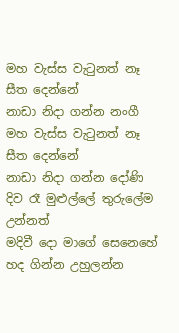මහ වැස්ස වැටුනත් නෑ සීත දෙන්නේ
නාඩා නිදා ගන්න නංගී
මහ වැස්ස වැටුනත් නෑ සීත දෙන්නේ
නාඩා නිදා ගන්න දෝණි
දිව රෑ මුළුල්ලේ තුරුලේම උන්නත්
මදිවී දො මාගේ සෙනෙහේ
හද ගින්න උහුලන්න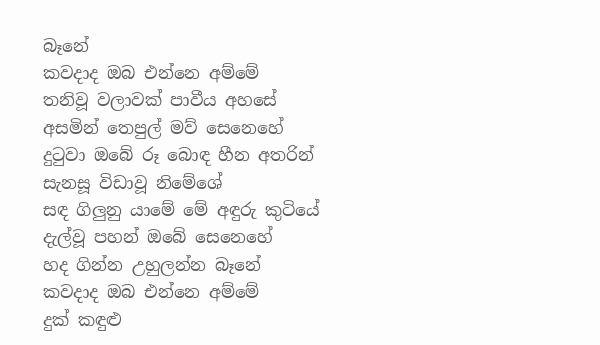බෑනේ
කවදාද ඔබ එන්නෙ අම්මේ
තනිවූ වලාවක් පාවීය අහසේ
අසමින් තෙපුල් මව් සෙනෙහේ
දුටුවා ඔබේ රූ බොඳ හීන අතරින්
සැනසූ විඩාවූ නිමේශේ
සඳ ගිලුනු යාමේ මේ අඳුරු කුටියේ
දැල්වූ පහන් ඔබේ සෙනෙහේ
හද ගින්න උහුලන්න බෑනේ
කවදාද ඔබ එන්නෙ අම්මේ
දුක් කඳුළු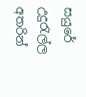සයුරේ උදුරැල්ල අතරින්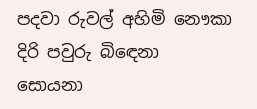පදවා රුවල් අහිමි නෞකා
දිරි පවුරු බිඳෙනා සොයනා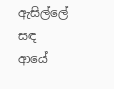ඇසිල්ලේ
සඳ ආයේ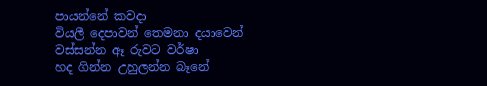පායන්නේ කවදා
වියලී දෙපාවන් තෙමනා දයාවෙන්
වස්සන්න ඈ රුවට වර්ෂා
හද ගින්න උහුලන්න බෑනේ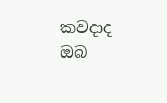කවදාද ඔබ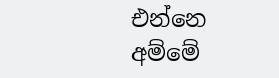එන්නෙ අම්මේ